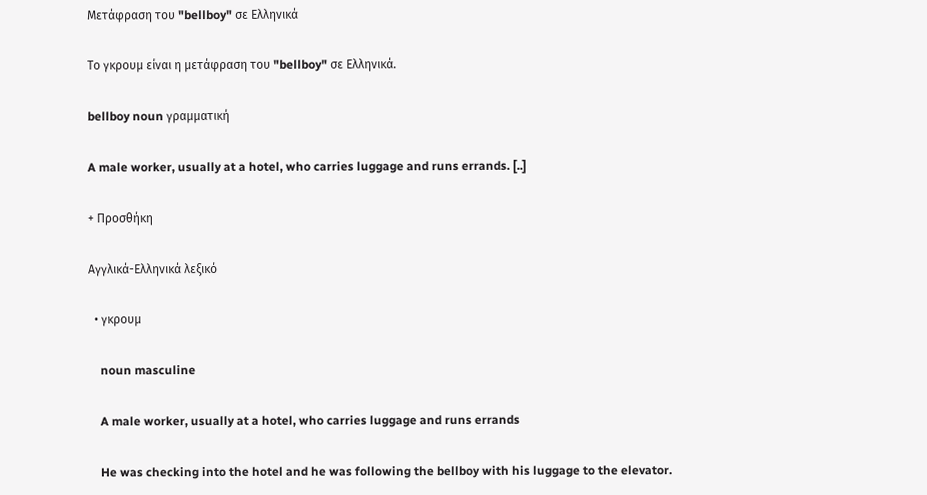Μετάφραση του "bellboy" σε Ελληνικά

Το γκρουμ είναι η μετάφραση του "bellboy" σε Ελληνικά.

bellboy noun γραμματική

A male worker, usually at a hotel, who carries luggage and runs errands. [..]

+ Προσθήκη

Αγγλικά-Ελληνικά λεξικό

  • γκρουμ

    noun masculine

    A male worker, usually at a hotel, who carries luggage and runs errands

    He was checking into the hotel and he was following the bellboy with his luggage to the elevator.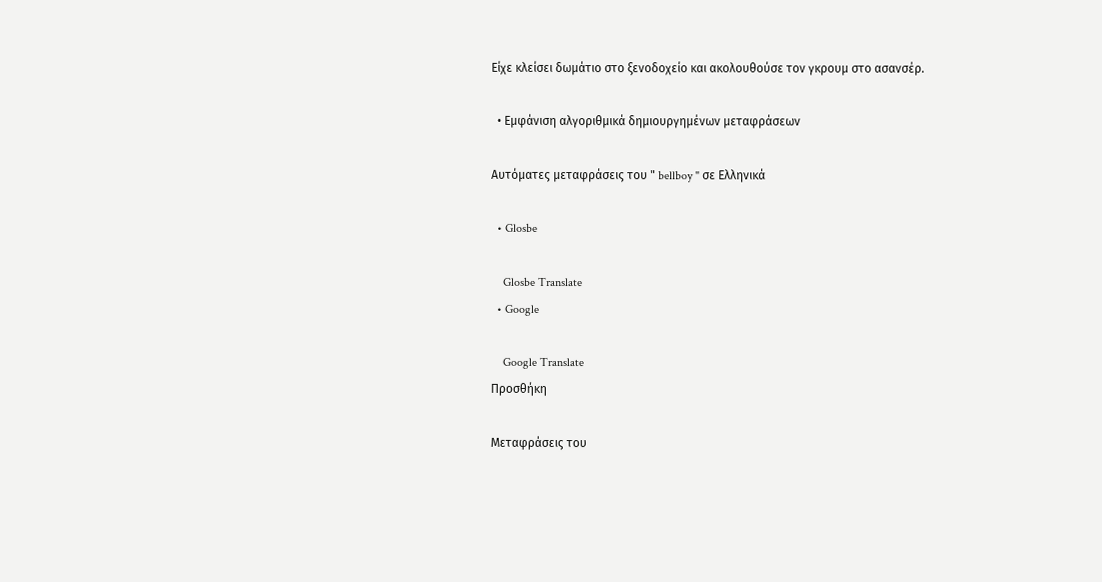Είχε κλείσει δωμάτιο στο ξενοδοχείο και ακολουθούσε τον γκρουμ στο ασανσέρ.

  • Εμφάνιση αλγοριθμικά δημιουργημένων μεταφράσεων

Αυτόματες μεταφράσεις του " bellboy " σε Ελληνικά

  • Glosbe

    Glosbe Translate
  • Google

    Google Translate
Προσθήκη

Μεταφράσεις του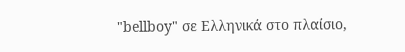"bellboy" σε Ελληνικά στο πλαίσιο,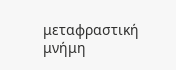μεταφραστική μνήμη